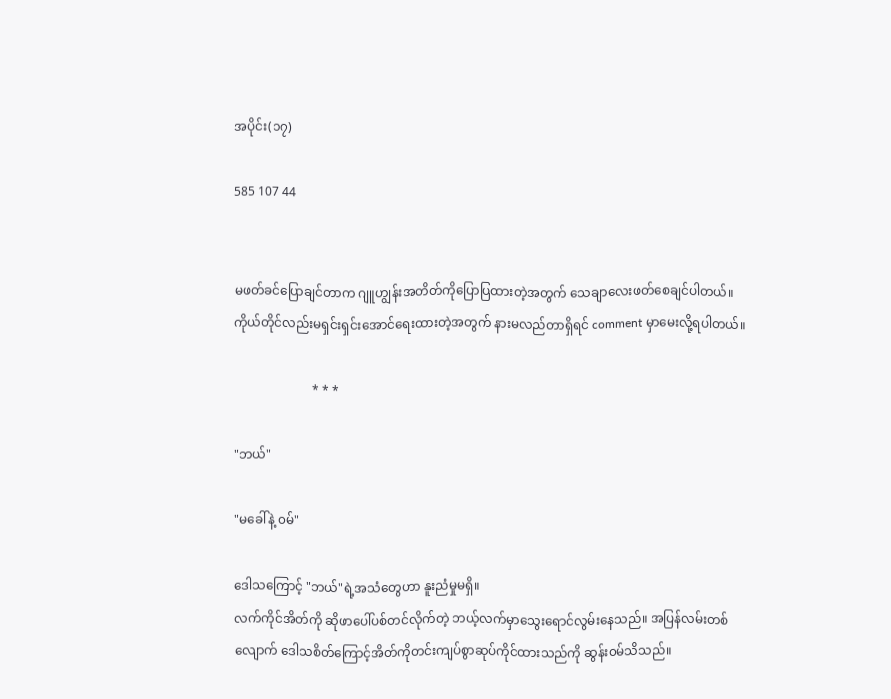အပိုင်း(၁၇)

585 107 44


မဖတ်ခင်ပြောချင်တာက ဂျူဟျွန်းအတိတ်ကိုပြောပြထားတဲ့အတွက် သေချာလေးဖတ်စေချင်ပါတယ်။ ကိုယ်တိုင်လည်းမရှင်းရှင်းအောင်ရေးထားတဲ့အတွက် နားမလည်တာရှိရင် comment မှာမေးလို့ရပါတယ်။

                         * * *

"ဘယ်"

"မခေါ်နဲ့ ၀မ်"

ဒေါသကြောင့် "ဘယ်"ရဲ့အသံတွေဟာ နူးညံမှုမရှိ။
လက်ကိုင်အိတ်ကို ဆိုဖာပေါ်ပစ်တင်လိုက်တဲ့ ဘယ့်လက်မှာသွေးရောင်လွမ်းနေသည်။ အပြန်လမ်းတစ်လျောက် ဒေါသစိတ်ကြောင့်အိတ်ကိုတင်းကျပ်စွာဆုပ်ကိုင်ထားသည်ကို ဆွန်း၀မ်သိသည်။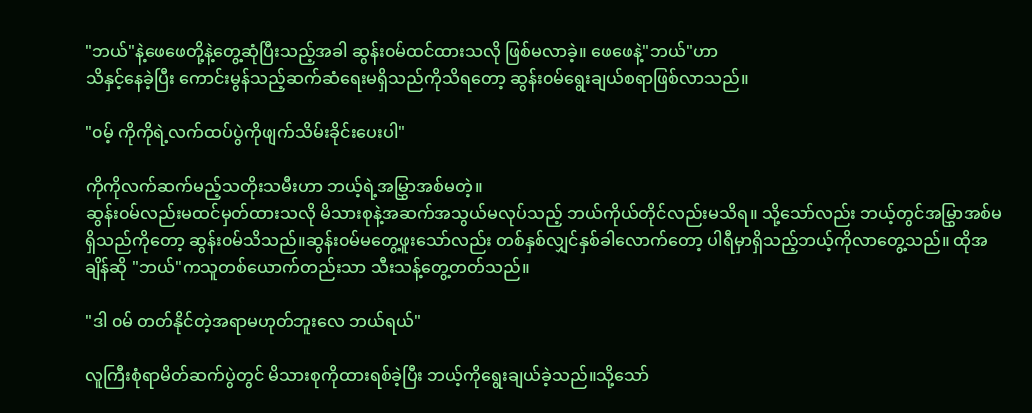"ဘယ်"နဲ့ဖေဖေတို့နဲ့တွေ့ဆုံပြီးသည့်အခါ ဆွန်း၀မ်ထင်ထားသလို ဖြစ်မလာခဲ့။ ဖေဖေနဲ့"ဘယ်"ဟာ
သိနှင့်နေခဲ့ပြီး ကောင်းမွန်သည့်ဆက်ဆံရေးမရှိသည်ကိုသိရတော့ ဆွန်း၀မ်ရွေးချယ်စရာဖြစ်လာသည်။

"၀မ့် ကိုကိုရဲ့လက်ထပ်ပွဲကိုဖျက်သိမ်းခိုင်းပေးပါ"

ကိုကိုလက်ဆက်မည့်သတိုးသမီးဟာ ဘယ့်ရဲ့အမြွှာအစ်မတဲ့။
ဆွန်း၀မ်လည်းမထင်မှတ်ထားသလို မိသားစုနဲ့အဆက်အသွယ်မလုပ်သည့် ဘယ်ကိုယ်တိုင်လည်းမသိရ။ သို့သော်လည်း ဘယ့်တွင်အမြွှာအစ်မရှိသည်ကိုတော့ ဆွန်း၀မ်သိသည်။ဆွန်း၀မ်မတွေ့ဖူးသော်လည်း တစ်နှစ်လျှင်နှစ်ခါလောက်တော့ ပါရီမှာရှိသည့်ဘယ့်ကိုလာတွေ့သည်။ ထိုအချိန်ဆို "ဘယ်"ကသူတစ်ယောက်တည်းသာ သီးသန့်တွေ့တတ်သည်။

"ဒါ ၀မ် တတ်နိုင်တဲ့အရာမဟုတ်ဘူးလေ ဘယ်ရယ်"

လူကြီးစုံရာမိတ်ဆက်ပွဲတွင် မိသားစုကိုထားရစ်ခဲ့ပြီး ဘယ့်ကိုရွေးချယ်ခဲ့သည်။သို့သော်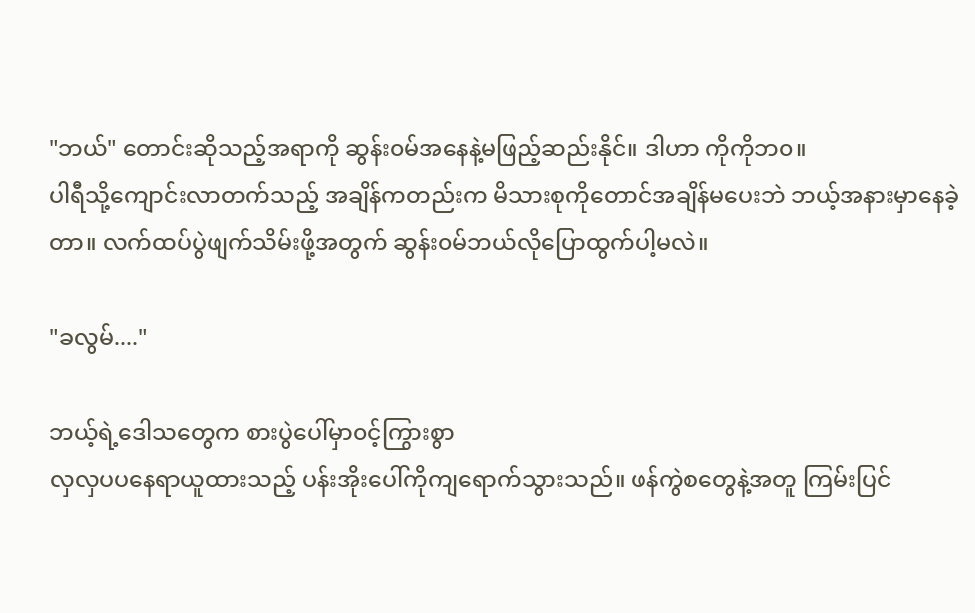"ဘယ်" တောင်းဆိုသည့်အရာကို ဆွန်း၀မ်အနေနဲ့မဖြည့်ဆည်းနိုင်။ ဒါဟာ ကိုကိုဘ၀။
ပါရီသို့ကျောင်းလာတက်သည့် အချိန်ကတည်းက မိသားစုကိုတောင်အချိန်မပေးဘဲ ဘယ့်အနားမှာနေခဲ့တာ။ လက်ထပ်ပွဲဖျက်သိမ်းဖို့အတွက် ဆွန်း၀မ်ဘယ်လိုပြောထွက်ပါ့မလဲ။

"ခလွမ်...."

ဘယ့်ရဲ့ဒေါသတွေက စားပွဲပေါ်မှာ၀င့်ကြွားစွာ
လှလှပပနေရာယူထားသည့် ပန်းအိုးပေါ်ကိုကျရောက်သွားသည်။ ဖန်ကွဲစတွေနဲ့အတူ ကြမ်းပြင်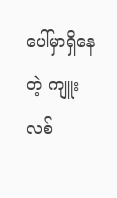ပေါ်မှာရှိနေတဲ့ ကျူးလစ်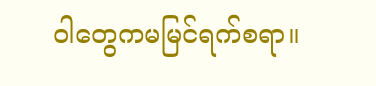ဝါတွေကမမြင်ရက်စရာ။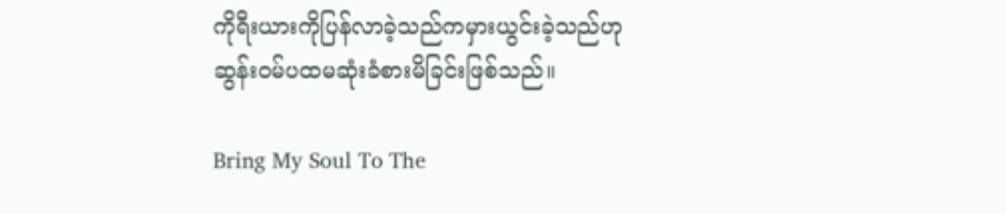ကိုရီးယားကိုပြန်လာခဲ့သည်ကမှားယွင်းခဲ့သည်ဟု ဆွန်း၀မ်ပထမဆုံးခံစားမိခြင်းဖြစ်သည်။

Bring My Soul To The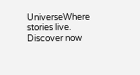UniverseWhere stories live. Discover now